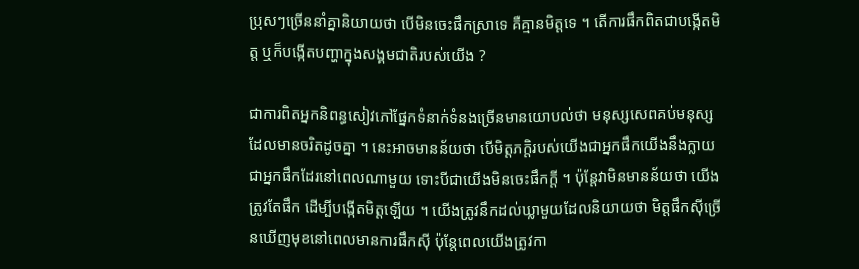ប្រុសៗច្រើននាំគ្នានិយាយថា បើមិនចេះផឹកស្រាទេ គឺគ្មានមិត្តទេ ។ តើការផឹកពិតជាបង្កើតមិត្ត ឬក៏បង្កើតបញ្ហាក្នុងសង្គមជាតិរបស់យើង ?

ជាការពិតអ្នកនិពន្ធសៀវភៅផ្នែកទំនាក់ទំនងច្រើនមានយោបល់ថា មនុស្សសេពគប់មនុស្សដែលមានចរិតដូចគ្នា ។ នេះអាចមានន័យថា បើមិត្តភក្តិរបស់យើងជាអ្នកផឹកយើងនឹងក្លាយជាអ្នកផឹកដែរនៅពេលណាមួយ ទោះបីជាយើងមិនចេះផឹកក្តី ។ ប៉ុន្តែវាមិនមានន័យថា យើងត្រូវតែផឹក ដើម្បីបង្កើតមិត្តឡើយ ។ យើងត្រូវនឹកដល់ឃ្លាមួយដែលនិយាយថា មិត្តផឹកស៊ីច្រើនឃើញមុខនៅពេលមានការផឹកស៊ី ប៉ុន្តែពេលយើងត្រូវកា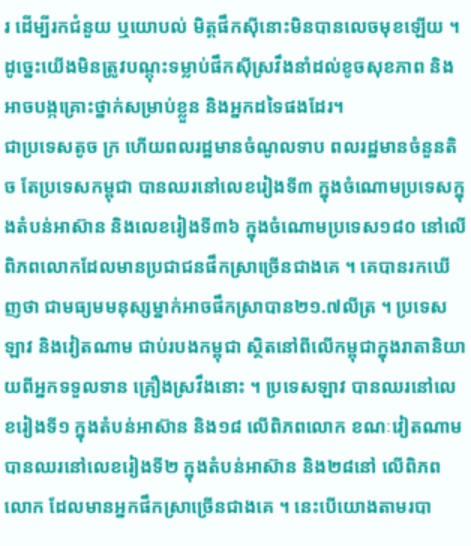រ ដើម្បីរកជំនួយ ឬយោបល់ មិត្តផឹកស៊ីនោះមិនបានលេចមុខឡើយ ។ ដូច្នេះយើងមិនត្រូវបណ្តុះទម្លាប់ផឹកស៊ីស្រវឹងនាំដល់ខូចសុខភាព និងអាចបង្កគ្រោះថ្នាក់សម្រាប់ខ្លួន និងអ្នកដទៃផងដែរ។
ជាប្រទេសតូច ក្រ ហើយពលរដ្ឋមានចំណូលទាប ពលរដ្ឋមានចំនួនតិច តែប្រទេសកម្ពុជា បានឈរនៅលេខរៀងទី៣ ក្នុងចំណោមប្រទេសក្នុងតំបន់អាស៊ាន និងលេខរៀងទី៣៦ ក្នុងចំណោមប្រទេស១៨០ នៅលើពិភពលោកដែលមានប្រជាជនផឹកស្រាច្រើនជាងគេ ។ គេបានរកឃើញថា ជាមធ្យមមនុស្សម្នាក់អាចផឹកស្រាបាន២១.៧លីត្រ ។ ប្រទេសឡាវ និងវៀតណាម ជាប់របងកម្ពុជា ស្ថិតនៅពីលើកម្ពុជាក្នុងរាតានិយាយពីអ្នកទទួលទាន គ្រឿងស្រវឹងនោះ ។ ប្រទេសឡាវ បានឈរនៅលេខរៀងទី១ ក្នុងតំបន់អាស៊ាន និង១៨ លើពិភពលោក ខណៈវៀតណាមបានឈរនៅលេខរៀងទី២ ក្នុងតំបន់អាស៊ាន និង២៨នៅ លើពិភពលោក ដែលមានអ្នកផឹកស្រាច្រើនជាងគេ ។ នេះបើយោងតាមរបា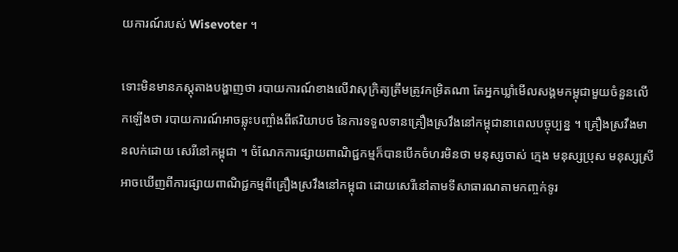យការណ៍របស់ Wisevoter ។

ទោះមិនមានភស្តុតាងបង្ហាញថា របាយការណ៍ខាងលើវាសុក្រិត្យត្រឹមត្រូវកម្រិតណា តែអ្នកឃ្លាំមើលសង្គមកម្ពុជាមួយចំនួនលើកឡើងថា របាយការណ៍អាចឆ្លុះបញ្ចាំងពីឥរិយាបថ នៃការទទួលទានគ្រឿងស្រវឹងនៅកម្ពុជានាពេលបច្ចុប្បន្ន ។ គ្រឿងស្រវឹងមានលក់ដោយ សេរីនៅកម្ពុជា ។ ចំណែកការផ្សាយពាណិជ្ជកម្មក៏បានបើកចំហរមិនថា មនុស្សចាស់ ក្មេង មនុស្សប្រុស មនុស្សស្រី អាចឃើញពីការផ្សាយពាណិជ្ជកម្មពីគ្រឿងស្រវឹងនៅកម្ពុជា ដោយសេរីនៅតាមទីសាធារណតាមកញ្ចក់ទូរ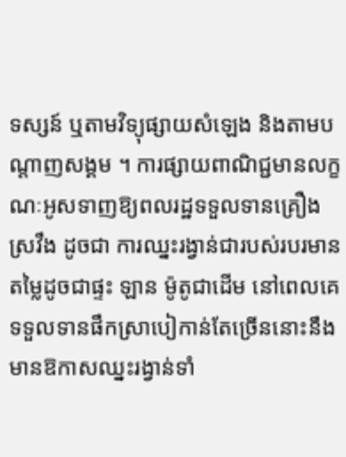ទស្សន៍ ឬតាមវិទ្យុផ្សាយសំឡេង និងតាមបណ្តាញសង្គម ។ ការផ្សាយពាណិជ្ជមានលក្ខណៈអូសទាញឱ្យពលរដ្ឋទទួលទានគ្រឿងស្រវឹង ដូចជា ការឈ្នះរង្វាន់ជារបស់របរមានតម្លៃដូចជាផ្ទះ ឡាន ម៉ូតូជាដើម នៅពេលគេទទួលទានផឹកស្រាបៀកាន់តែច្រើននោះនឹងមានឱកាសឈ្នះរង្វាន់ទាំ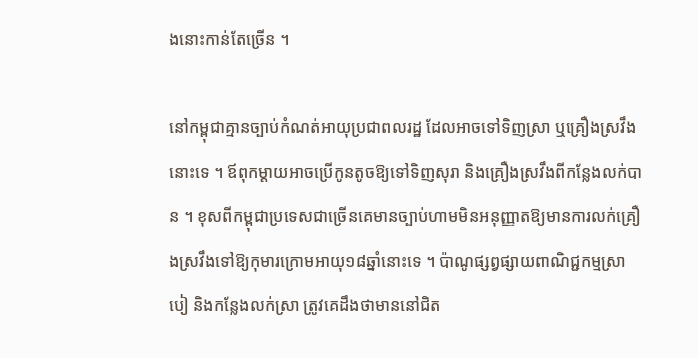ងនោះកាន់តែច្រើន ។

នៅកម្ពុជាគ្មានច្បាប់កំណត់អាយុប្រជាពលរដ្ឋ ដែលអាចទៅទិញស្រា ឬគ្រឿងស្រវឹងនោះទេ ។ ឪពុកម្តាយអាចប្រើកូនតូចឱ្យទៅទិញសុរា និងគ្រឿងស្រវឹងពីកន្លែងលក់បាន ។ ខុសពីកម្ពុជាប្រទេសជាច្រើនគេមានច្បាប់ហាមមិនអនុញ្ញាតឱ្យមានការលក់គ្រឿងស្រវឹងទៅឱ្យកុមារក្រោមអាយុ១៨ឆ្នាំនោះទេ ។ ប៉ាណូផ្សព្វផ្សាយពាណិជ្ជកម្មស្រាបៀ និងកន្លែងលក់ស្រា ត្រូវគេដឹងថាមាននៅជិត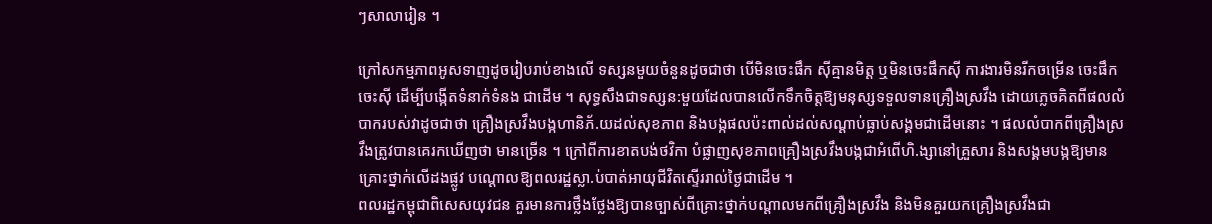ៗសាលារៀន ។

ក្រៅសកម្មភាពអូសទាញដូចរៀបរាប់ខាងលើ ទស្សនមួយចំនួនដូចជាថា បើមិនចេះផឹក ស៊ីគ្មានមិត្ត ឬមិនចេះផឹកស៊ី ការងារមិនរីកចម្រើន ចេះផឹកចេះស៊ី ដើម្បីបង្កើតទំនាក់ទំនង ជាដើម ។ សុទ្ធសឹងជាទស្សន:មួយដែលបានលើកទឹកចិត្តឱ្យមនុស្សទទួលទានគ្រឿងស្រវឹង ដោយភ្លេចគិតពីផលលំបាករបស់វាដូចជាថា គ្រឿងស្រវឹងបង្កហានិភ័.យដល់សុខភាព និងបង្កផលប៉ះពាល់ដល់សណ្តាប់ធ្លាប់សង្គមជាដើមនោះ ។ ផលលំបាកពីគ្រឿងស្រវឹងត្រូវបានគេរកឃើញថា មានច្រើន ។ ក្រៅពីការខាតបង់ថវិកា បំផ្លាញសុខភាពគ្រឿងស្រវឹងបង្កជាអំពើហិ.ង្សានៅគ្រួសារ និងសង្គមបង្កឱ្យមានគ្រោះថ្នាក់លើដងផ្លូវ បណ្តោលឱ្យពលរដ្ឋស្លា.ប់បាត់អាយុជីវិតស្ទើររាល់ថ្ងៃជាដើម ។
ពលរដ្ឋកម្ពុជាពិសេសយុវជន គួរមានការថ្លឹងថ្លែងឱ្យបានច្បាស់ពីគ្រោះថ្នាក់បណ្តាលមកពីគ្រឿងស្រវឹង និងមិនគួរយកគ្រឿងស្រវឹងជា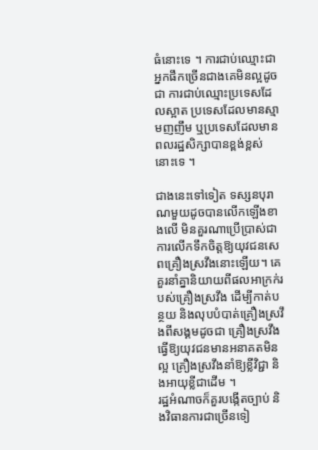ធំនោះទេ ។ ការជាប់ឈ្មោះជាអ្នកផឹកច្រើនជាងគេមិនល្អដូចជា ការជាប់ឈ្មោះប្រទេសដែលស្អាត ប្រទេសដែលមានស្មាមញញឹម ឬប្រទេសដែលមានពលរដ្ឋសិក្សាបានខ្ពង់ខ្ពស់នោះទេ ។

ជាងនេះទៅទៀត ទស្សនបុរាណមួយដូចបានលើកឡើងខាងលើ មិនគួរណាប្រើប្រាស់ជាការលើកទឹកចិត្តឱ្យយុវជនសេពគ្រឿងស្រវឹងនោះឡើយ។ គេគួរនាំគ្នានិយាយពីផលអាក្រក់របស់គ្រឿងស្រវឹង ដើម្បីកាត់បន្ថយ និងលុបបំបាត់គ្រឿងស្រវឹងពីសង្គមដូចជា គ្រឿងស្រវឹងធ្វើឱ្យយុវជនមានអនាគតមិនល្អ គ្រឿងស្រវឹងនាំឱ្យខ្លីវិជ្ជា និងអាយុខ្លីជាដើម ។
រដ្ឋអំណាចក៏គួរបង្កើតច្បាប់ និងវិធានការជាច្រើនទៀ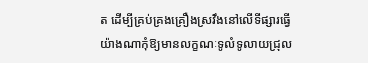ត ដើម្បីគ្រប់គ្រងគ្រឿងស្រវឹងនៅលើទីផ្សារធ្វើយ៉ាងណាកុំឱ្យមានលក្ខណៈទូលំទូលាយជ្រុល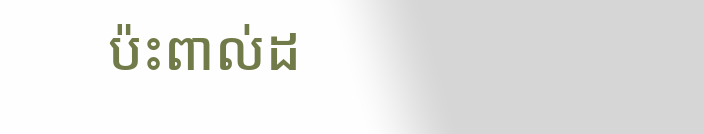ប៉ះពាល់ដ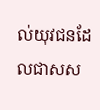ល់យុវជនដែលជាសស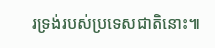រទ្រង់របស់ប្រទេសជាតិនោះ៕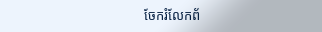ចែករំលែកព័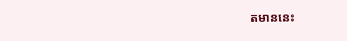តមាននេះ